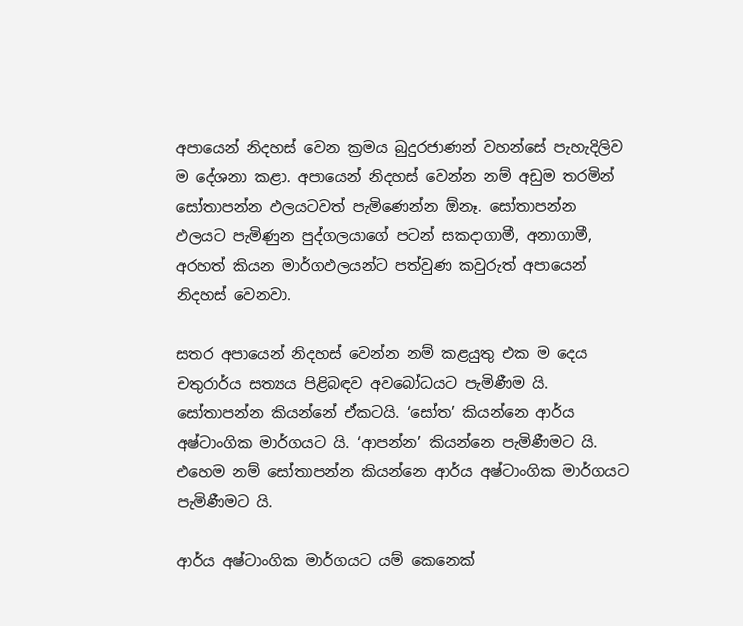අපායෙන් නිදහස් වෙන ක්‍රමය බුදුරජාණන් වහන්සේ පැහැදිලිව ම දේශනා කළා. අපායෙන් නිදහස් වෙන්න නම් අඩුම තරමින් සෝතාපන්න ඵලයටවත් පැමිණෙන්න ඕනෑ. සෝතාපන්න ඵලයට පැමිණුන පුද්ගලයාගේ පටන් සකදාගාමී, අනාගාමී, අරහත් කියන මාර්ගඵලයන්ට පත්වුණ කවුරුත් අපායෙන් නිදහස් වෙනවා.

සතර අපායෙන් නිදහස් වෙන්න නම් කළයුතු එක ම දෙය චතුරාර්ය සත්‍යය පිළිබඳව අවබෝධයට පැමිණීම යි. සෝතාපන්න කියන්නේ ඒකටයි. ‘සෝත’ කියන්නෙ ආර්ය අෂ්ටාංගික මාර්ගයට යි. ‘ආපන්න’ කියන්නෙ පැමිණීමට යි. එහෙම නම් සෝතාපන්න කියන්නෙ ආර්ය අෂ්ටාංගික මාර්ගයට පැමිණීමට යි.

ආර්ය අෂ්ටාංගික මාර්ගයට යම් කෙනෙක්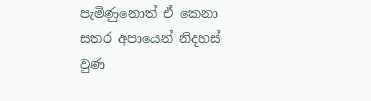පැමිණුනොත් ඒ කෙනා සතර අපායෙන් නිදහස් වුණ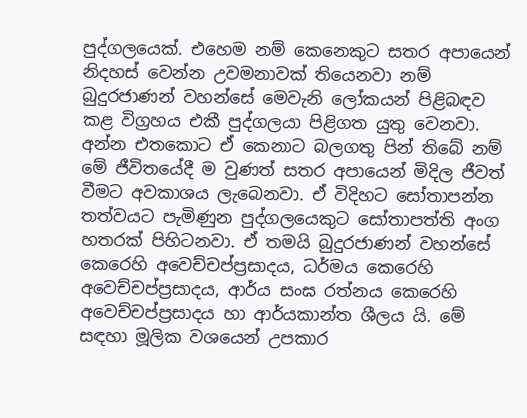පුද්ගලයෙක්. එහෙම නම් කෙනෙකුට සතර අපායෙන් නිදහස් වෙන්න උවමනාවක් තියෙනවා නම් බුදුරජාණන් වහන්සේ මෙවැනි ලෝකයන් පිළිබඳව කළ විග්‍රහය එකී පුද්ගලයා පිළිගත යුතු වෙනවා. අන්න එතකොට ඒ කෙනාට බලගතු පින් තිබේ නම් මේ ජීවිතයේදී ම වුණත් සතර අපායෙන් මිදිල ජීවත් වීමට අවකාශය ලැබෙනවා. ඒ විදිහට සෝතාපන්න තත්වයට පැමිණුන පුද්ගලයෙකුට සෝතාපත්ති අංග හතරක් පිහිටනවා. ඒ තමයි බුදුරජාණන් වහන්සේ කෙරෙහි අවෙච්චප්ප්‍රසාදය, ධර්මය කෙරෙහි අවෙච්චප්ප්‍රසාදය, ආර්ය සංඝ රත්නය කෙරෙහි අවෙච්චප්ප්‍රසාදය හා ආර්යකාන්ත ශීලය යි. මේ සඳහා මූලික වශයෙන් උපකාර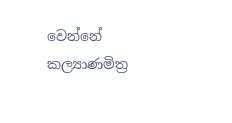වෙන්නේ කල්‍යාණමිත්‍ර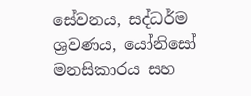සේවනය, සද්ධර්ම ශ්‍රවණය, යෝනිසෝ මනසිකාරය සහ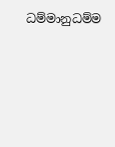ධම්මානුධම්ම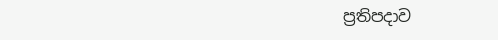ප්‍රතිපදාව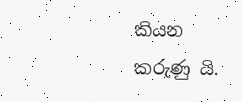කියන කරුණු යි.